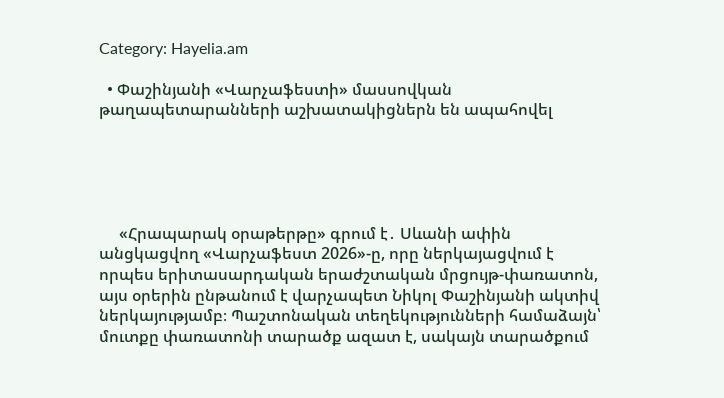Category: Hayelia.am

  • Փաշինյանի «Վարչաֆեստի» մասսովկան թաղապետարանների աշխատակիցներն են ապահովել





     «Հրապարակ օրաթերթը» գրում է․ Սևանի ափին անցկացվող «Վարչաֆեստ 2026»-ը, որը ներկայացվում է որպես երիտասարդական երաժշտական մրցույթ-փառատոն, այս օրերին ընթանում է վարչապետ Նիկոլ Փաշինյանի ակտիվ ներկայությամբ։ Պաշտոնական տեղեկությունների համաձայն՝ մուտքը փառատոնի տարածք ազատ է, սակայն տարածքում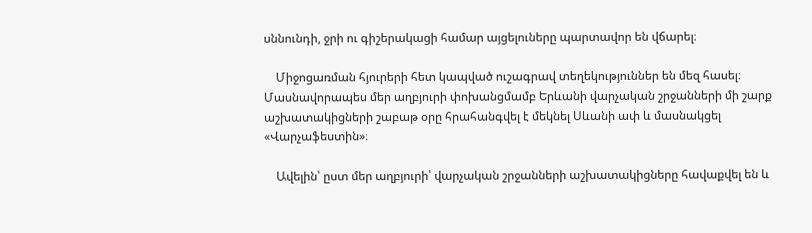սննունդի, ջրի ու գիշերակացի համար այցելուները պարտավոր են վճարել։

    Միջոցառման հյուրերի հետ կապված ուշագրավ տեղեկություններ են մեզ հասել։ Մասնավորապես մեր աղբյուրի փոխանցմամբ Երևանի վարչական շրջանների մի շարք աշխատակիցների շաբաթ օրը հրահանգվել է մեկնել Սևանի ափ և մասնակցել «Վարչաֆեստին»։

    Ավելին՝ ըստ մեր աղբյուրի՝ վարչական շրջանների աշխատակիցները հավաքվել են և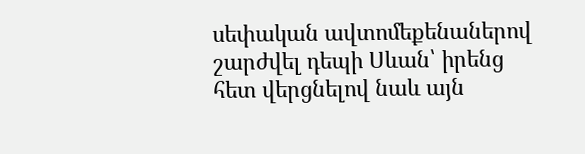սեփական ավտոմեքենաներով շարժվել դեպի Սևան՝ իրենց հետ վերցնելով նաև այն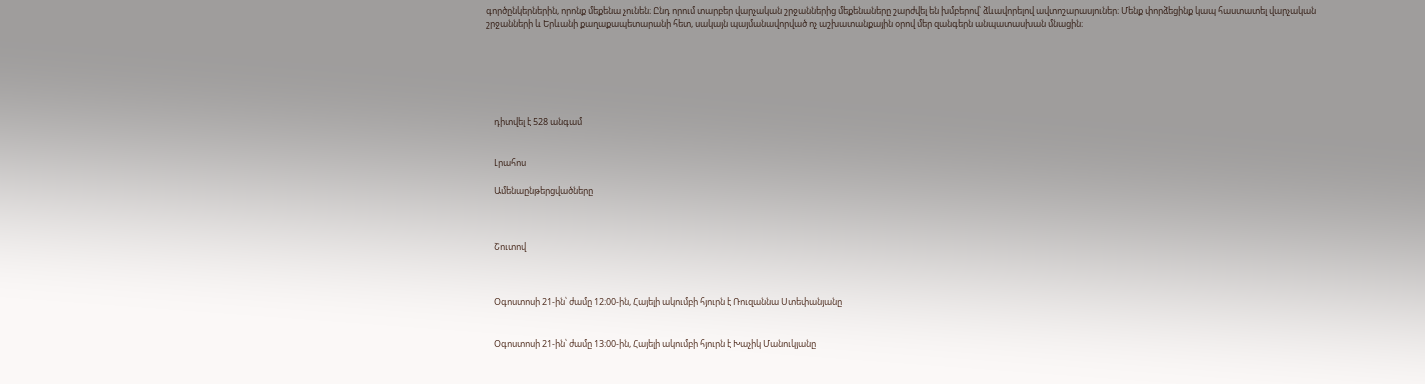գործընկերներին, որոնք մեքենա չունեն։ Ընդ որում տարբեր վարչական շրջաններից մեքենաները շարժվել են խմբերով՝ ձևավորելով ավտոշարասյուներ։ Մենք փորձեցինք կապ հաստատել վարչական շրջանների և Երևանի քաղաքապետարանի հետ, սակայն պայմանավորված ոչ աշխատանքային օրով մեր զանգերն անպատասխան մնացին։






    դիտվել է 528 անգամ


    Լրահոս

    Ամենաընթերցվածները



    Շուտով



    Օգոստոսի 21-ին՝ ժամը 12։00-ին, Հայելի ակումբի հյուրն է Ռուզաննա Ստեփանյանը


    Օգոստոսի 21-ին՝ ժամը 13։00-ին, Հայելի ակումբի հյուրն է Խաչիկ Մանուկյանը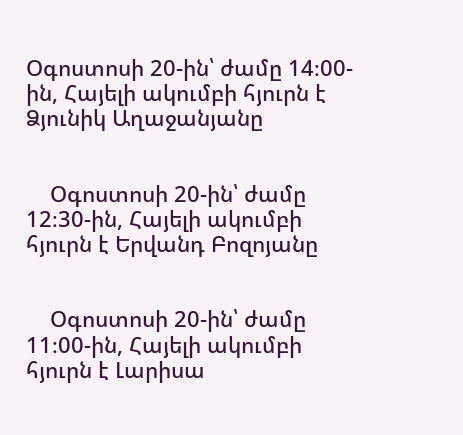Օգոստոսի 20-ին՝ ժամը 14։00-ին, Հայելի ակումբի հյուրն է Ձյունիկ Աղաջանյանը


    Օգոստոսի 20-ին՝ ժամը 12։30-ին, Հայելի ակումբի հյուրն է Երվանդ Բոզոյանը


    Օգոստոսի 20-ին՝ ժամը 11։00-ին, Հայելի ակումբի հյուրն է Լարիսա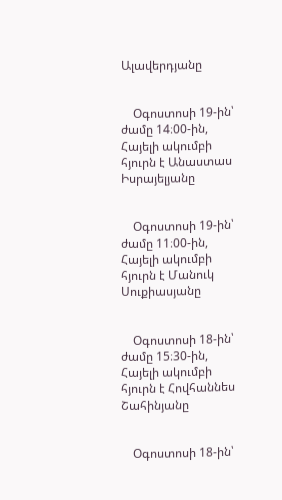Ալավերդյանը


    Օգոստոսի 19-ին՝ ժամը 14։00-ին, Հայելի ակումբի հյուրն է Անաստաս Իսրայելյանը


    Օգոստոսի 19-ին՝ ժամը 11։00-ին, Հայելի ակումբի հյուրն է Մանուկ Սուքիասյանը


    Օգոստոսի 18-ին՝ ժամը 15։30-ին, Հայելի ակումբի հյուրն է Հովհաննես Շահինյանը


    Օգոստոսի 18-ին՝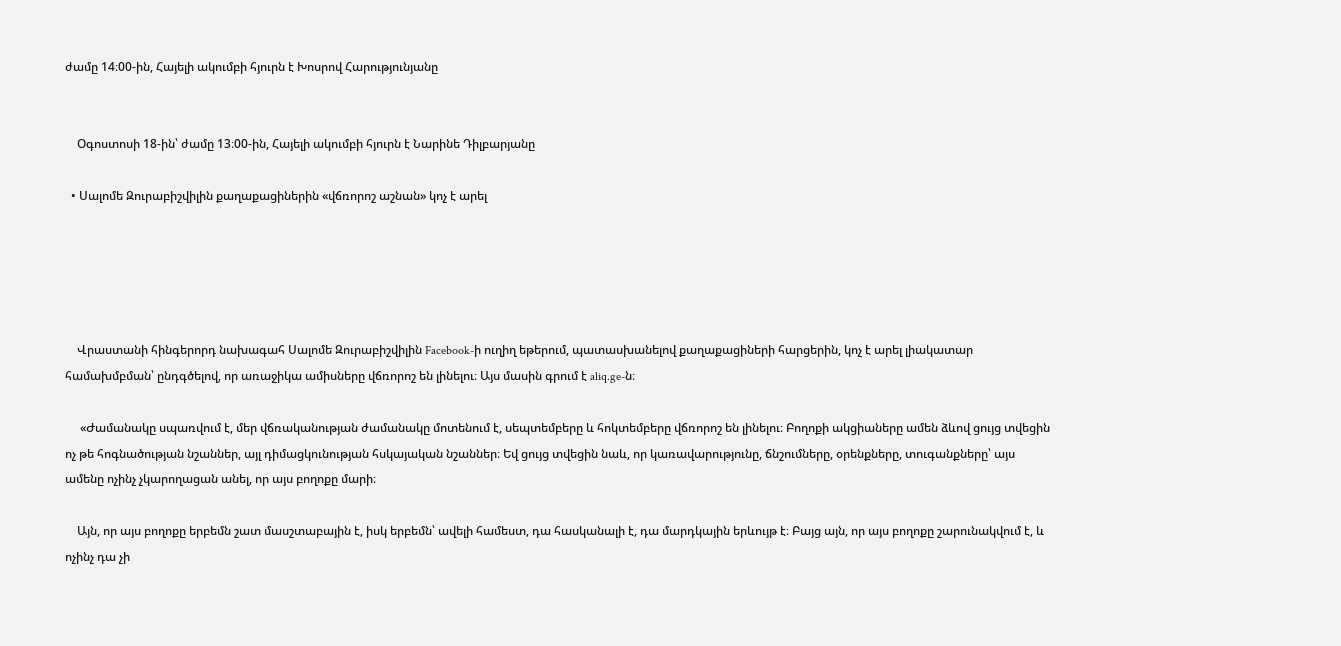ժամը 14։00-ին, Հայելի ակումբի հյուրն է Խոսրով Հարությունյանը


    Օգոստոսի 18-ին՝ ժամը 13։00-ին, Հայելի ակումբի հյուրն է Նարինե Դիլբարյանը

  • Սալոմե Զուրաբիշվիլին քաղաքացիներին «վճռորոշ աշնան» կոչ է արել





    Վրաստանի հինգերորդ նախագահ Սալոմե Զուրաբիշվիլին Facebook-ի ուղիղ եթերում, պատասխանելով քաղաքացիների հարցերին, կոչ է արել լիակատար համախմբման՝ ընդգծելով, որ առաջիկա ամիսները վճռորոշ են լինելու։ Այս մասին գրում է aliq.ge-ն։

     «Ժամանակը սպառվում է, մեր վճռականության ժամանակը մոտենում է, սեպտեմբերը և հոկտեմբերը վճռորոշ են լինելու։ Բողոքի ակցիաները ամեն ձևով ցույց տվեցին ոչ թե հոգնածության նշաններ, այլ դիմացկունության հսկայական նշաններ։ Եվ ցույց տվեցին նաև, որ կառավարությունը, ճնշումները, օրենքները, տուգանքները՝ այս ամենը ոչինչ չկարողացան անել, որ այս բողոքը մարի։

    Այն, որ այս բողոքը երբեմն շատ մասշտաբային է, իսկ երբեմն՝ ավելի համեստ, դա հասկանալի է, դա մարդկային երևույթ է։ Բայց այն, որ այս բողոքը շարունակվում է, և ոչինչ դա չի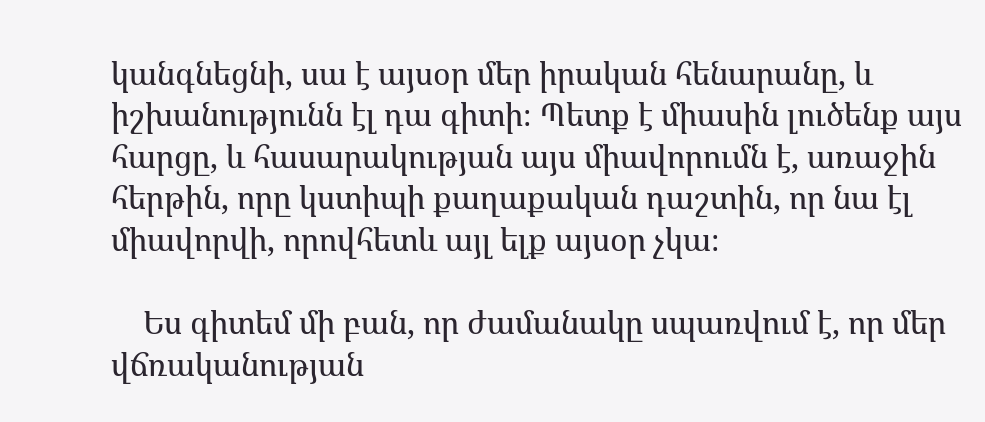կանգնեցնի, սա է այսօր մեր իրական հենարանը, և իշխանությունն էլ դա գիտի։ Պետք է միասին լուծենք այս հարցը, և հասարակության այս միավորումն է, առաջին հերթին, որը կստիպի քաղաքական դաշտին, որ նա էլ միավորվի, որովհետև այլ ելք այսօր չկա։

    Ես գիտեմ մի բան, որ ժամանակը սպառվում է, որ մեր վճռականության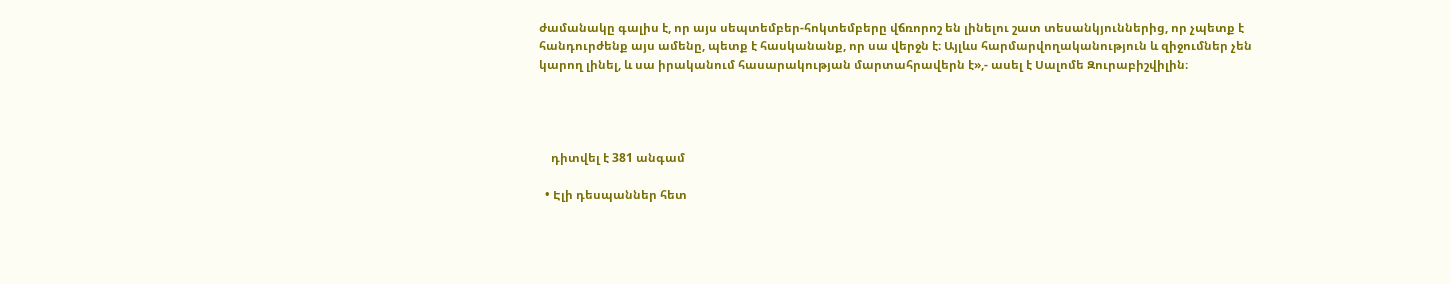ժամանակը գալիս է, որ այս սեպտեմբեր-հոկտեմբերը վճռորոշ են լինելու շատ տեսանկյուններից, որ չպետք է հանդուրժենք այս ամենը, պետք է հասկանանք, որ սա վերջն է։ Այլևս հարմարվողականություն և զիջումներ չեն կարող լինել, և սա իրականում հասարակության մարտահրավերն է»,- ասել է Սալոմե Զուրաբիշվիլին։




    դիտվել է 381 անգամ

  • Էլի դեսպաններ հետ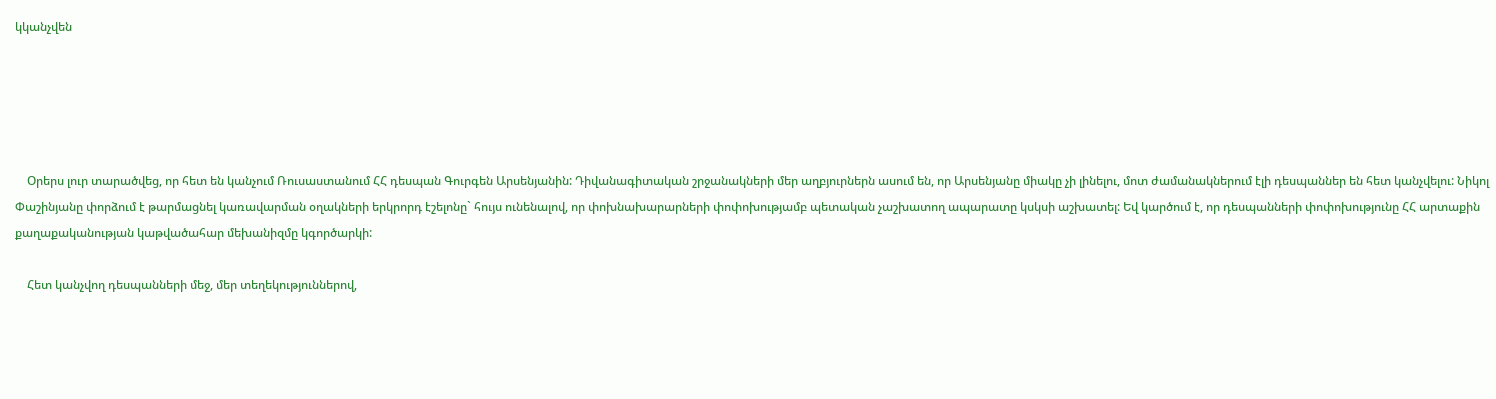կկանչվեն





    Օրերս լուր տարածվեց, որ հետ են կանչում Ռուսաստանում ՀՀ դեսպան Գուրգեն Արսենյանին: Դիվանագիտական շրջանակների մեր աղբյուրներն ասում են, որ Արսենյանը միակը չի լինելու, մոտ ժամանակներում էլի դեսպաններ են հետ կանչվելու: Նիկոլ Փաշինյանը փորձում է թարմացնել կառավարման օղակների երկրորդ էշելոնը` հույս ունենալով, որ փոխնախարարների փոփոխությամբ պետական չաշխատող ապարատը կսկսի աշխատել: Եվ կարծում է, որ դեսպանների փոփոխությունը ՀՀ արտաքին քաղաքականության կաթվածահար մեխանիզմը կգործարկի:

    Հետ կանչվող դեսպանների մեջ, մեր տեղեկություններով,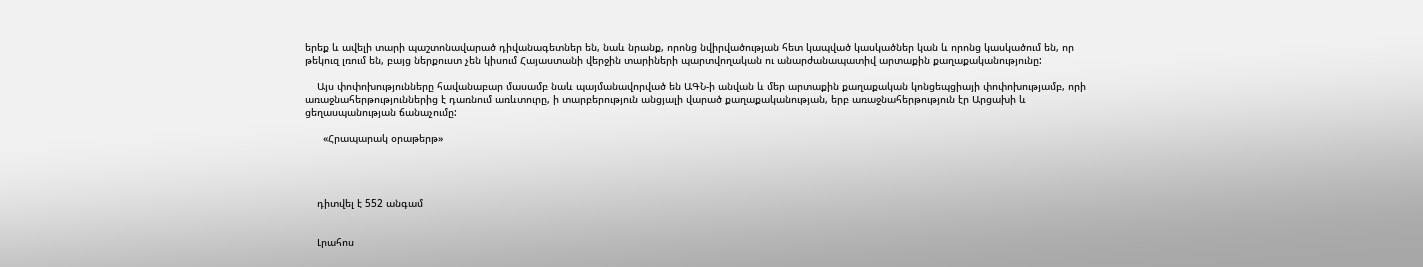երեք և ավելի տարի պաշտոնավարած դիվանագետներ են, նաև նրանք, որոնց նվիրվածության հետ կապված կասկածներ կան և որոնց կասկածում են, որ թեկուզ լռում են, բայց ներքուստ չեն կիսում Հայաստանի վերջին տարիների պարտվողական ու անարժանապատիվ արտաքին քաղաքականությունը:

    Այս փոփոխությունները հավանաբար մասամբ նաև պայմանավորված են ԱԳՆ-ի անվան և մեր արտաքին քաղաքական կոնցեպցիայի փոփոխությամբ, որի առաջնահերթություններից է դառնում առևտուրը, ի տարբերություն անցյալի վարած քաղաքականության, երբ առաջնահերթություն էր Արցախի և ցեղասպանության ճանաչումը:

      «Հրապարակ օրաթերթ»




    դիտվել է 552 անգամ


    Լրահոս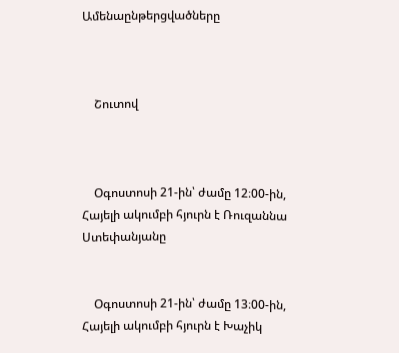Ամենաընթերցվածները



    Շուտով



    Օգոստոսի 21-ին՝ ժամը 12։00-ին, Հայելի ակումբի հյուրն է Ռուզաննա Ստեփանյանը


    Օգոստոսի 21-ին՝ ժամը 13։00-ին, Հայելի ակումբի հյուրն է Խաչիկ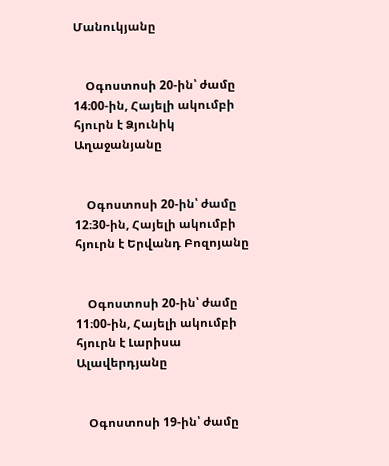Մանուկյանը


    Օգոստոսի 20-ին՝ ժամը 14։00-ին, Հայելի ակումբի հյուրն է Ձյունիկ Աղաջանյանը


    Օգոստոսի 20-ին՝ ժամը 12։30-ին, Հայելի ակումբի հյուրն է Երվանդ Բոզոյանը


    Օգոստոսի 20-ին՝ ժամը 11։00-ին, Հայելի ակումբի հյուրն է Լարիսա Ալավերդյանը


    Օգոստոսի 19-ին՝ ժամը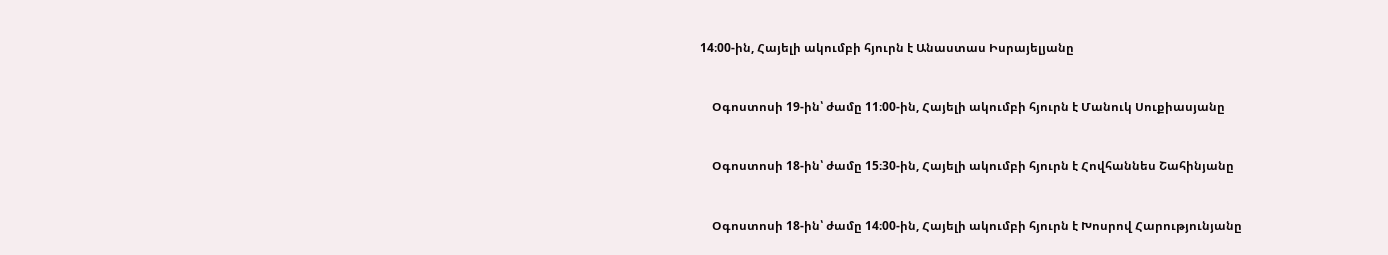14։00-ին, Հայելի ակումբի հյուրն է Անաստաս Իսրայելյանը


    Օգոստոսի 19-ին՝ ժամը 11։00-ին, Հայելի ակումբի հյուրն է Մանուկ Սուքիասյանը


    Օգոստոսի 18-ին՝ ժամը 15։30-ին, Հայելի ակումբի հյուրն է Հովհաննես Շահինյանը


    Օգոստոսի 18-ին՝ ժամը 14։00-ին, Հայելի ակումբի հյուրն է Խոսրով Հարությունյանը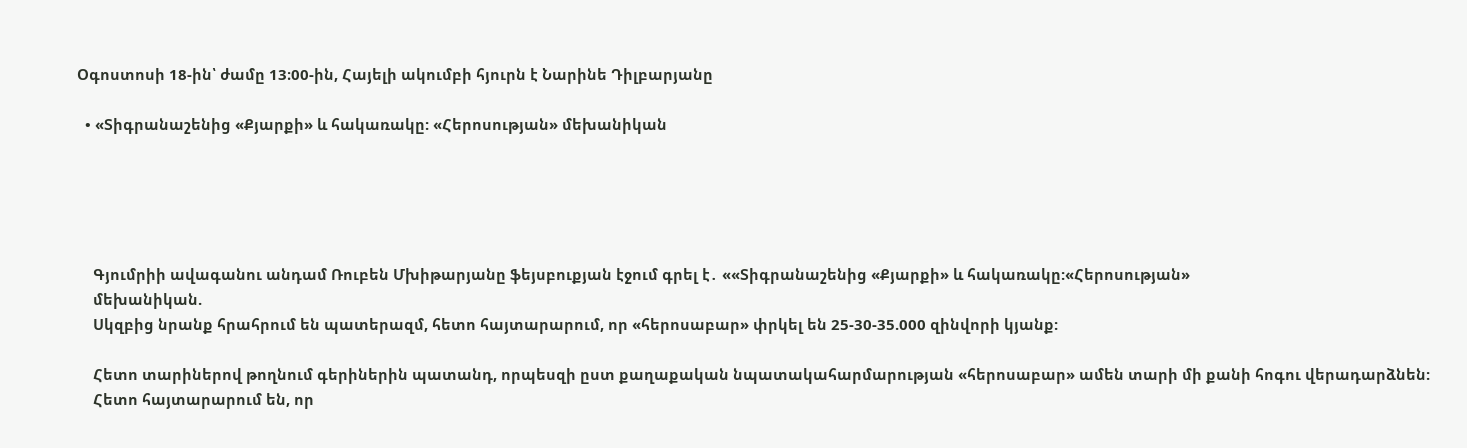Օգոստոսի 18-ին՝ ժամը 13։00-ին, Հայելի ակումբի հյուրն է Նարինե Դիլբարյանը

  • «Տիգրանաշենից «Քյարքի» և հակառակը: «Հերոսության» մեխանիկան





    Գյումրիի ավագանու անդամ Ռուբեն Մխիթարյանը ֆեյսբուքյան էջում գրել է․ ««Տիգրանաշենից «Քյարքի» և հակառակը:«Հերոսության»
    մեխանիկան.
    Սկզբից նրանք հրահրում են պատերազմ, հետո հայտարարում, որ «հերոսաբար» փրկել են 25-30-35.000 զինվորի կյանք:

    Հետո տարիներով թողնում գերիներին պատանդ, որպեսզի ըստ քաղաքական նպատակահարմարության «հերոսաբար» ամեն տարի մի քանի հոգու վերադարձնեն:
    Հետո հայտարարում են, որ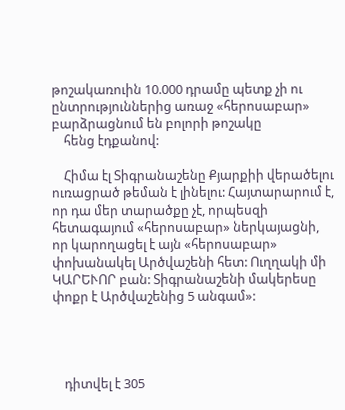թոշակառուին 10.000 դրամը պետք չի ու ընտրություններից առաջ «հերոսաբար» բարձրացնում են բոլորի թոշակը
    հենց էդքանով:

    Հիմա էլ Տիգրանաշենը Քյարքիի վերածելու ուռացրած թեման է լինելու: Հայտարարում է, որ դա մեր տարածքը չէ, որպեսզի հետագայում «հերոսաբար» ներկայացնի, որ կարողացել է այն «հերոսաբար» փոխանակել Արծվաշենի հետ: Ուղղակի մի ԿԱՐԵՒՈՐ բան: Տիգրանաշենի մակերեսը փոքր է Արծվաշենից 5 անգամ»:




    դիտվել է 305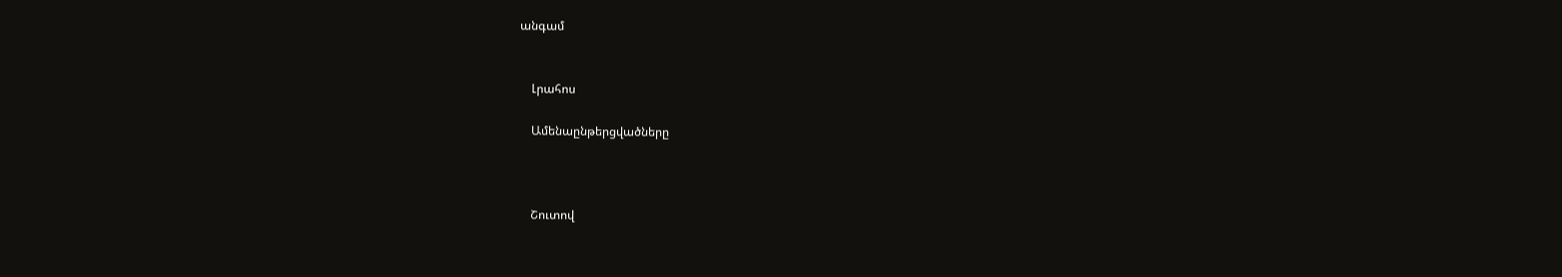անգամ


    Լրահոս

    Ամենաընթերցվածները



    Շուտով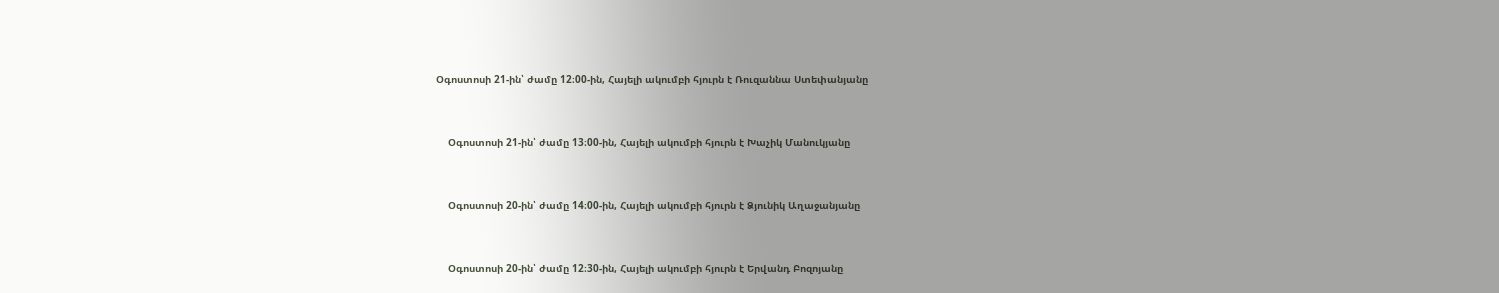Օգոստոսի 21-ին՝ ժամը 12։00-ին, Հայելի ակումբի հյուրն է Ռուզաննա Ստեփանյանը


    Օգոստոսի 21-ին՝ ժամը 13։00-ին, Հայելի ակումբի հյուրն է Խաչիկ Մանուկյանը


    Օգոստոսի 20-ին՝ ժամը 14։00-ին, Հայելի ակումբի հյուրն է Ձյունիկ Աղաջանյանը


    Օգոստոսի 20-ին՝ ժամը 12։30-ին, Հայելի ակումբի հյուրն է Երվանդ Բոզոյանը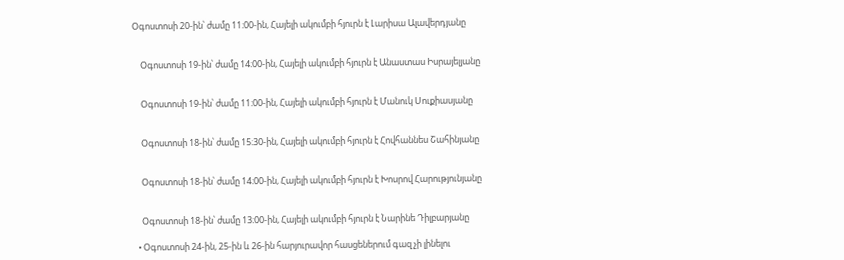Օգոստոսի 20-ին՝ ժամը 11։00-ին, Հայելի ակումբի հյուրն է Լարիսա Ալավերդյանը


    Օգոստոսի 19-ին՝ ժամը 14։00-ին, Հայելի ակումբի հյուրն է Անաստաս Իսրայելյանը


    Օգոստոսի 19-ին՝ ժամը 11։00-ին, Հայելի ակումբի հյուրն է Մանուկ Սուքիասյանը


    Օգոստոսի 18-ին՝ ժամը 15։30-ին, Հայելի ակումբի հյուրն է Հովհաննես Շահինյանը


    Օգոստոսի 18-ին՝ ժամը 14։00-ին, Հայելի ակումբի հյուրն է Խոսրով Հարությունյանը


    Օգոստոսի 18-ին՝ ժամը 13։00-ին, Հայելի ակումբի հյուրն է Նարինե Դիլբարյանը

  • Օգոստոսի 24-ին, 25-ին և 26-ին հարյուրավոր հասցեներում գազ չի լինելու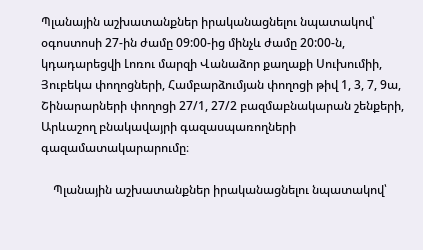Պլանային աշխատանքներ իրականացնելու նպատակով՝ օգոստոսի 27-ին ժամը 09:00-ից մինչև ժամը 20:00-ն, կդադարեցվի Լոռու մարզի Վանաձոր քաղաքի Սուխումիի, Յուբեկա փողոցների, Համբարձումյան փողոցի թիվ 1, 3, 7, 9ա, Շինարարների փողոցի 27/1, 27/2 բազմաբնակարան շենքերի, Արևաշող բնակավայրի գազասպառողների գազամատակարարումը։

    Պլանային աշխատանքներ իրականացնելու նպատակով՝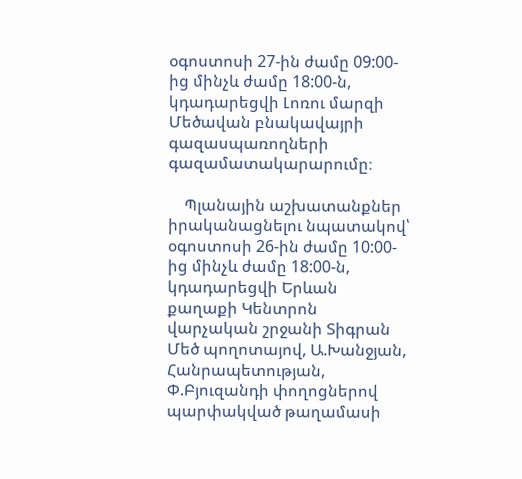օգոստոսի 27-ին ժամը 09:00-ից մինչև ժամը 18:00-ն, կդադարեցվի Լոռու մարզի Մեծավան բնակավայրի գազասպառողների գազամատակարարումը։

    Պլանային աշխատանքներ իրականացնելու նպատակով՝ օգոստոսի 26-ին ժամը 10:00-ից մինչև ժամը 18:00-ն, կդադարեցվի Երևան քաղաքի Կենտրոն վարչական շրջանի Տիգրան Մեծ պողոտայով, Ա.Խանջյան, Հանրապետության, Փ.Բյուզանդի փողոցներով պարփակված թաղամասի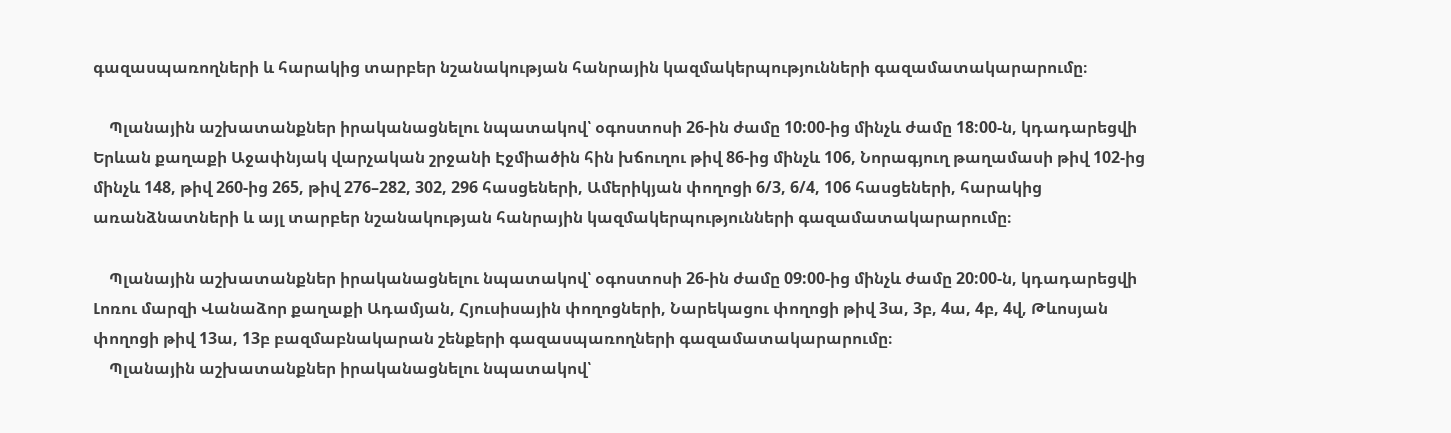գազասպառողների և հարակից տարբեր նշանակության հանրային կազմակերպությունների գազամատակարարումը։

    Պլանային աշխատանքներ իրականացնելու նպատակով՝ օգոստոսի 26-ին ժամը 10:00-ից մինչև ժամը 18:00-ն, կդադարեցվի Երևան քաղաքի Աջափնյակ վարչական շրջանի Էջմիածին հին խճուղու թիվ 86-ից մինչև 106, Նորագյուղ թաղամասի թիվ 102-ից մինչև 148, թիվ 260-ից 265, թիվ 276–282, 302, 296 հասցեների, Ամերիկյան փողոցի 6/3, 6/4, 106 հասցեների, հարակից առանձնատների և այլ տարբեր նշանակության հանրային կազմակերպությունների գազամատակարարումը։

    Պլանային աշխատանքներ իրականացնելու նպատակով՝ օգոստոսի 26-ին ժամը 09:00-ից մինչև ժամը 20:00-ն, կդադարեցվի Լոռու մարզի Վանաձոր քաղաքի Ադամյան, Հյուսիսային փողոցների, Նարեկացու փողոցի թիվ 3ա, 3բ, 4ա, 4բ, 4վ, Թևոսյան փողոցի թիվ 13ա, 13բ բազմաբնակարան շենքերի գազասպառողների գազամատակարարումը։
    Պլանային աշխատանքներ իրականացնելու նպատակով՝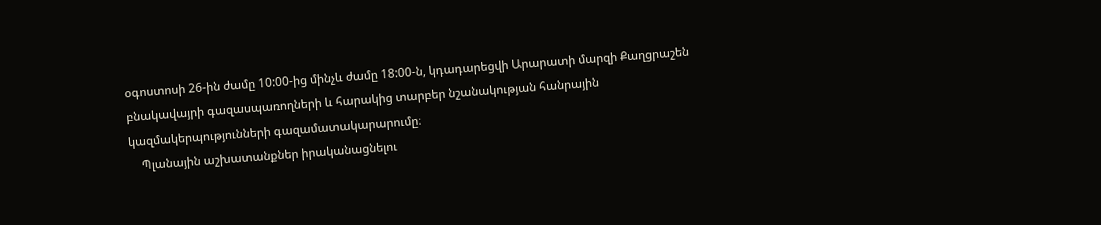օգոստոսի 26-ին ժամը 10:00-ից մինչև ժամը 18:00-ն, կդադարեցվի Արարատի մարզի Քաղցրաշեն բնակավայրի գազասպառողների և հարակից տարբեր նշանակության հանրային կազմակերպությունների գազամատակարարումը։
    Պլանային աշխատանքներ իրականացնելու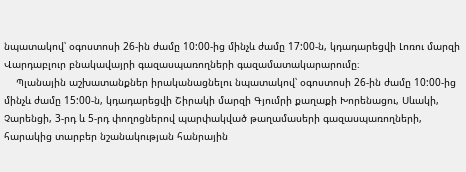նպատակով՝ օգոստոսի 26-ին ժամը 10:00-ից մինչև ժամը 17:00-ն, կդադարեցվի Լոռու մարզի Վարդաբլուր բնակավայրի գազասպառողների գազամատակարարումը։
    Պլանային աշխատանքներ իրականացնելու նպատակով՝ օգոստոսի 26-ին ժամը 10:00-ից մինչև ժամը 15:00-ն, կդադարեցվի Շիրակի մարզի Գյումրի քաղաքի Խորենացու, Սևակի, Չարենցի, 3-րդ և 5-րդ փողոցներով պարփակված թաղամասերի գազասպառողների, հարակից տարբեր նշանակության հանրային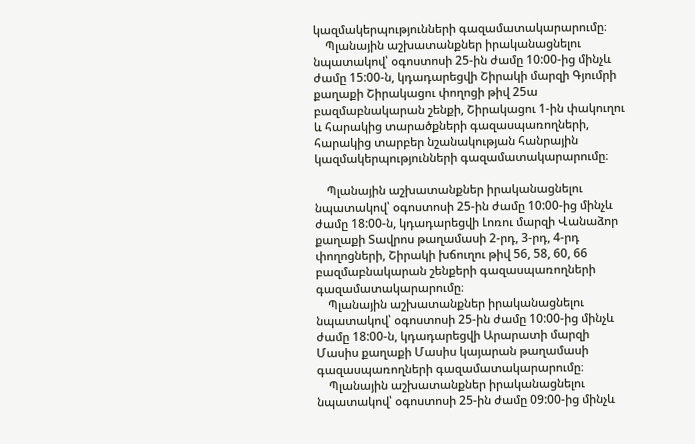կազմակերպությունների գազամատակարարումը։
    Պլանային աշխատանքներ իրականացնելու նպատակով՝ օգոստոսի 25-ին ժամը 10:00-ից մինչև ժամը 15:00-ն, կդադարեցվի Շիրակի մարզի Գյումրի քաղաքի Շիրակացու փողոցի թիվ 25ա բազմաբնակարան շենքի, Շիրակացու 1-ին փակուղու և հարակից տարածքների գազասպառողների, հարակից տարբեր նշանակության հանրային կազմակերպությունների գազամատակարարումը։

    Պլանային աշխատանքներ իրականացնելու նպատակով՝ օգոստոսի 25-ին ժամը 10:00-ից մինչև ժամը 18:00-ն, կդադարեցվի Լոռու մարզի Վանաձոր քաղաքի Տավրոս թաղամասի 2-րդ, 3-րդ, 4-րդ փողոցների, Շիրակի խճուղու թիվ 56, 58, 60, 66 բազմաբնակարան շենքերի գազասպառողների գազամատակարարումը։
    Պլանային աշխատանքներ իրականացնելու նպատակով՝ օգոստոսի 25-ին ժամը 10:00-ից մինչև ժամը 18:00-ն, կդադարեցվի Արարատի մարզի Մասիս քաղաքի Մասիս կայարան թաղամասի գազասպառողների գազամատակարարումը։
    Պլանային աշխատանքներ իրականացնելու նպատակով՝ օգոստոսի 25-ին ժամը 09:00-ից մինչև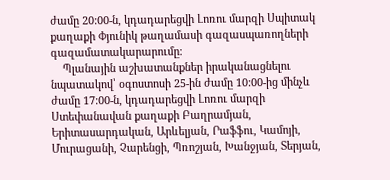ժամը 20:00-ն, կդադարեցվի Լոռու մարզի Սպիտակ քաղաքի Փյունիկ թաղամասի գազասպառողների գազամատակարարումը։
    Պլանային աշխատանքներ իրականացնելու նպատակով՝ օգոստոսի 25-ին ժամը 10:00-ից մինչև ժամը 17:00-ն, կդադարեցվի Լոռու մարզի Ստեփանավան քաղաքի Բաղրամյան, Երիտասարդական, Արևելյան, Րաֆֆու, Կամոյի, Մուրացանի, Չարենցի, Պռոշյան, Խանջյան, Տերյան,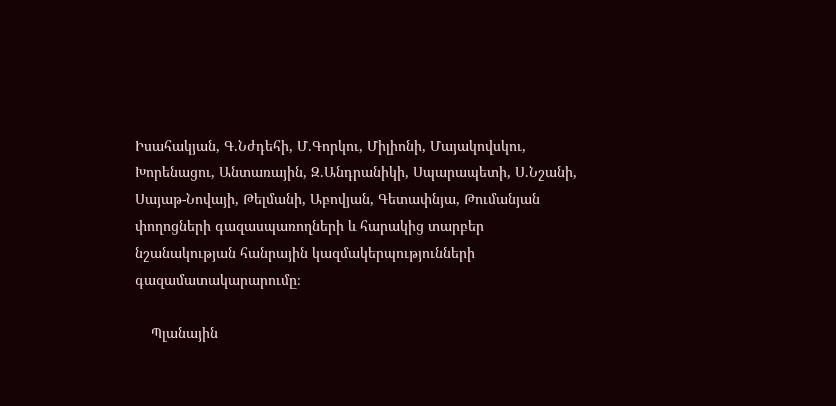Իսահակյան, Գ.Նժդեհի, Մ.Գորկու, Միլիոնի, Մայակովսկու, Խորենացու, Անտառային, Զ.Անդրանիկի, Սպարապետի, Ս.Նշանի, Սայաթ-Նովայի, Թելմանի, Աբովյան, Գետափնյա, Թումանյան փողոցների գազասպառողների և հարակից տարբեր նշանակության հանրային կազմակերպությունների գազամատակարարումը։

    Պլանային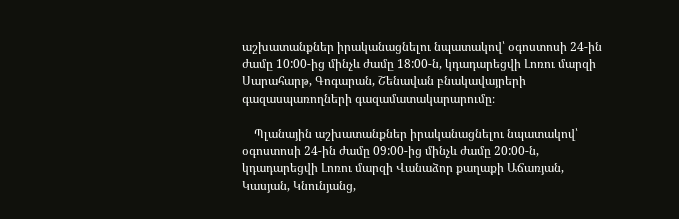աշխատանքներ իրականացնելու նպատակով՝ օգոստոսի 24-ին ժամը 10:00-ից մինչև ժամը 18:00-ն, կդադարեցվի Լոռու մարզի Սարահարթ, Գոգարան, Շենավան բնակավայրերի գազասպառողների գազամատակարարումը։

    Պլանային աշխատանքներ իրականացնելու նպատակով՝ օգոստոսի 24-ին ժամը 09:00-ից մինչև ժամը 20:00-ն, կդադարեցվի Լոռու մարզի Վանաձոր քաղաքի Աճառյան, Կասյան, Կնունյանց,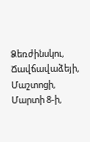Ձեռժինսկու, Ճավճավաձեյի, Մաշտոցի, Մարտի 8-ի,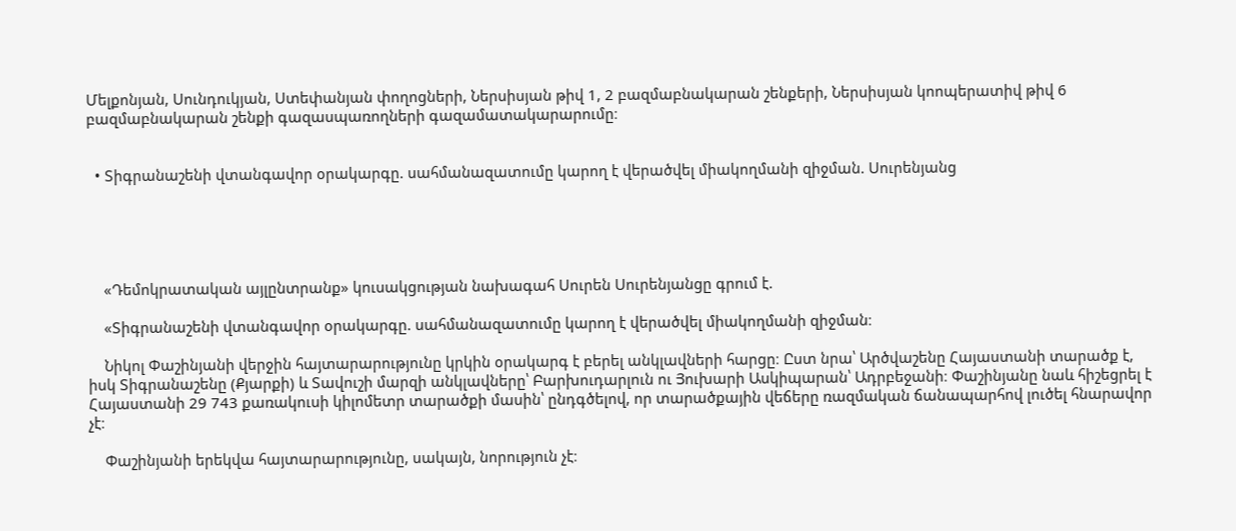Մելքոնյան, Սունդուկյան, Ստեփանյան փողոցների, Ներսիսյան թիվ 1, 2 բազմաբնակարան շենքերի, Ներսիսյան կոոպերատիվ թիվ 6 բազմաբնակարան շենքի գազասպառողների գազամատակարարումը։


  • Տիգրանաշենի վտանգավոր օրակարգը. սահմանազատումը կարող է վերածվել միակողմանի զիջման. Սուրենյանց





    «Դեմոկրատական այլընտրանք» կուսակցության նախագահ Սուրեն Սուրենյանցը գրում է.

    «Տիգրանաշենի վտանգավոր օրակարգը. սահմանազատումը կարող է վերածվել միակողմանի զիջման։

    Նիկոլ Փաշինյանի վերջին հայտարարությունը կրկին օրակարգ է բերել անկլավների հարցը։ Ըստ նրա՝ Արծվաշենը Հայաստանի տարածք է, իսկ Տիգրանաշենը (Քյարքի) և Տավուշի մարզի անկլավները՝ Բարխուդարլուն ու Յուխարի Ասկիպարան՝ Ադրբեջանի։ Փաշինյանը նաև հիշեցրել է Հայաստանի 29 743 քառակուսի կիլոմետր տարածքի մասին՝ ընդգծելով, որ տարածքային վեճերը ռազմական ճանապարհով լուծել հնարավոր չէ։

    Փաշինյանի երեկվա հայտարարությունը, սակայն, նորություն չէ։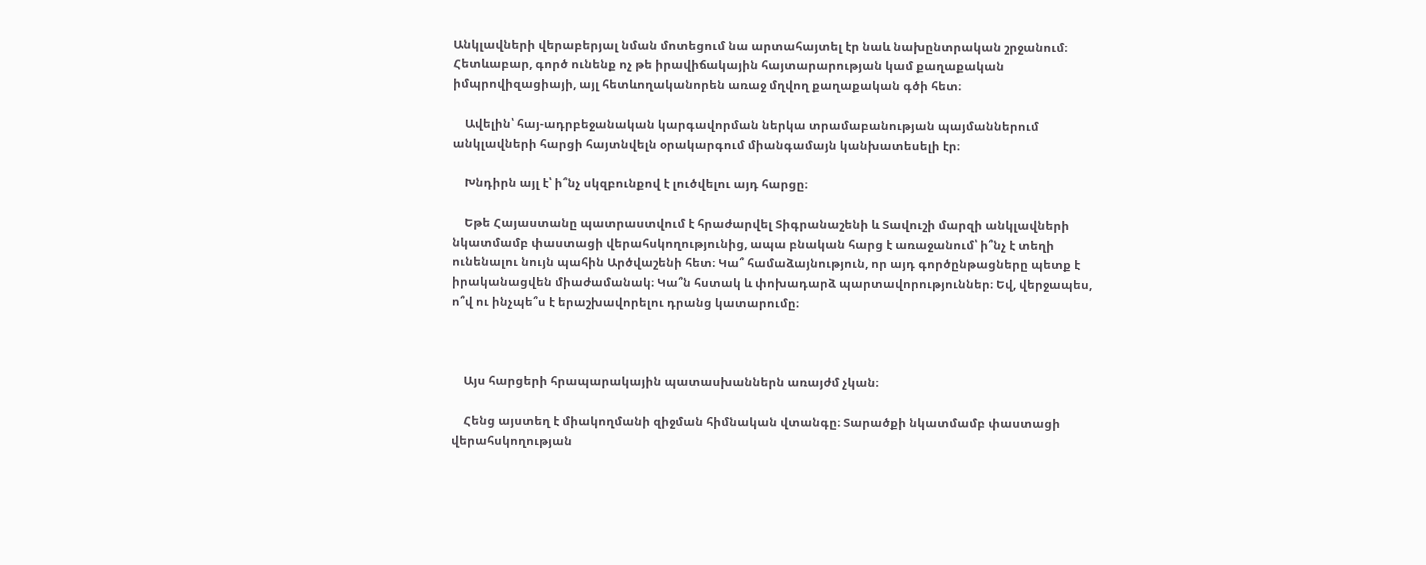Անկլավների վերաբերյալ նման մոտեցում նա արտահայտել էր նաև նախընտրական շրջանում։ Հետևաբար, գործ ունենք ոչ թե իրավիճակային հայտարարության կամ քաղաքական իմպրովիզացիայի, այլ հետևողականորեն առաջ մղվող քաղաքական գծի հետ։

    Ավելին՝ հայ-ադրբեջանական կարգավորման ներկա տրամաբանության պայմաններում անկլավների հարցի հայտնվելն օրակարգում միանգամայն կանխատեսելի էր։

    Խնդիրն այլ է՝ ի՞նչ սկզբունքով է լուծվելու այդ հարցը։

    Եթե Հայաստանը պատրաստվում է հրաժարվել Տիգրանաշենի և Տավուշի մարզի անկլավների նկատմամբ փաստացի վերահսկողությունից, ապա բնական հարց է առաջանում՝ ի՞նչ է տեղի ունենալու նույն պահին Արծվաշենի հետ։ Կա՞ համաձայնություն, որ այդ գործընթացները պետք է իրականացվեն միաժամանակ։ Կա՞ն հստակ և փոխադարձ պարտավորություններ։ Եվ, վերջապես, ո՞վ ու ինչպե՞ս է երաշխավորելու դրանց կատարումը։



    Այս հարցերի հրապարակային պատասխաններն առայժմ չկան։

    Հենց այստեղ է միակողմանի զիջման հիմնական վտանգը։ Տարածքի նկատմամբ փաստացի վերահսկողության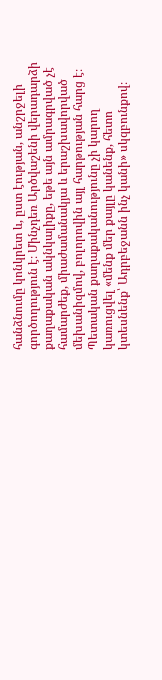հանձնումը կոնկրետ և, ըստ էության, անշրջելի գործողություն է։ Մինչդեռ Արծվաշենի վերադարձի քաղաքական ակնկալիքը, եթե այն ամրագրված չէ համարժեք, միաժամանակյա և երաշխավորված մեխանիզմով, բոլորովին այլ հարթության հարց է։ Պետական քաղաքականությունը չի կարող կառուցվել «մենք մեր քայլը կանենք, հետո կտեսնենք՝ Ադրբեջանն ինչ կանի» սկզբունքով։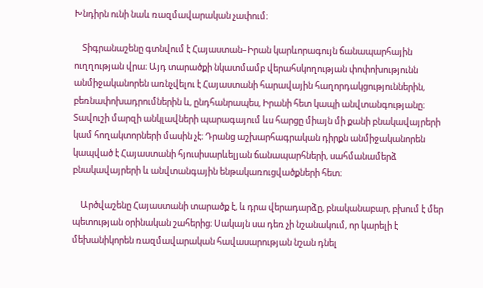Խնդիրն ունի նաև ռազմավարական չափում։

    Տիգրանաշենը գտնվում է Հայաստան–Իրան կարևորագույն ճանապարհային ուղղության վրա։ Այդ տարածքի նկատմամբ վերահսկողության փոփոխությունն անմիջականորեն առնչվելու է Հայաստանի հարավային հաղորդակցություններին, բեռնափոխադրումներին և, ընդհանրապես, Իրանի հետ կապի անվտանգությանը։ Տավուշի մարզի անկլավների պարագայում ևս հարցը միայն մի քանի բնակավայրերի կամ հողակտորների մասին չէ։ Դրանց աշխարհագրական դիրքն անմիջականորեն կապված է Հայաստանի հյուսիսարևելյան ճանապարհների, սահմանամերձ բնակավայրերի և անվտանգային ենթակառուցվածքների հետ։

    Արծվաշենը Հայաստանի տարածք է, և դրա վերադարձը, բնականաբար, բխում է մեր պետության օրինական շահերից։ Սակայն սա դեռ չի նշանակում, որ կարելի է մեխանիկորեն ռազմավարական հավասարության նշան դնել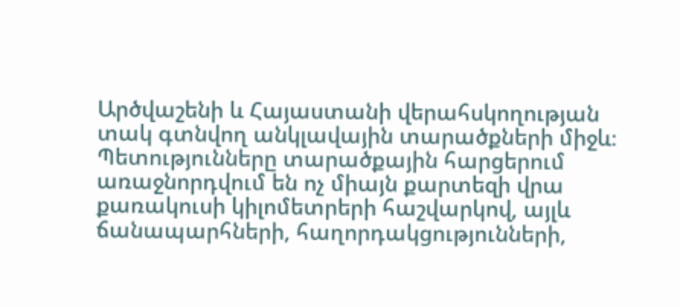Արծվաշենի և Հայաստանի վերահսկողության տակ գտնվող անկլավային տարածքների միջև։ Պետությունները տարածքային հարցերում առաջնորդվում են ոչ միայն քարտեզի վրա քառակուսի կիլոմետրերի հաշվարկով, այլև ճանապարհների, հաղորդակցությունների,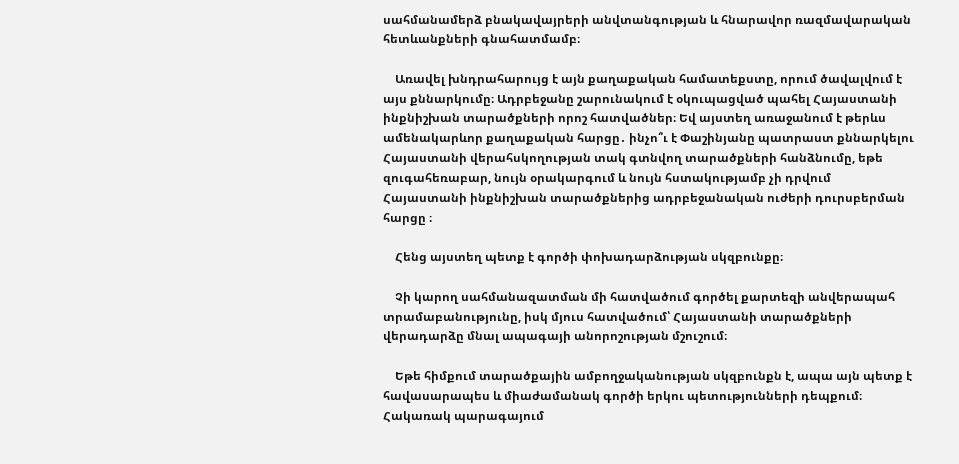սահմանամերձ բնակավայրերի անվտանգության և հնարավոր ռազմավարական հետևանքների գնահատմամբ։

    Առավել խնդրահարույց է այն քաղաքական համատեքստը, որում ծավալվում է այս քննարկումը։ Ադրբեջանը շարունակում է օկուպացված պահել Հայաստանի ինքնիշխան տարածքների որոշ հատվածներ։ Եվ այստեղ առաջանում է թերևս ամենակարևոր քաղաքական հարցը․ ինչո՞ւ է Փաշինյանը պատրաստ քննարկելու Հայաստանի վերահսկողության տակ գտնվող տարածքների հանձնումը, եթե զուգահեռաբար, նույն օրակարգում և նույն հստակությամբ չի դրվում Հայաստանի ինքնիշխան տարածքներից ադրբեջանական ուժերի դուրսբերման հարցը ։

    Հենց այստեղ պետք է գործի փոխադարձության սկզբունքը։

    Չի կարող սահմանազատման մի հատվածում գործել քարտեզի անվերապահ տրամաբանությունը, իսկ մյուս հատվածում՝ Հայաստանի տարածքների վերադարձը մնալ ապագայի անորոշության մշուշում։

    Եթե հիմքում տարածքային ամբողջականության սկզբունքն է, ապա այն պետք է հավասարապես և միաժամանակ գործի երկու պետությունների դեպքում։ Հակառակ պարագայում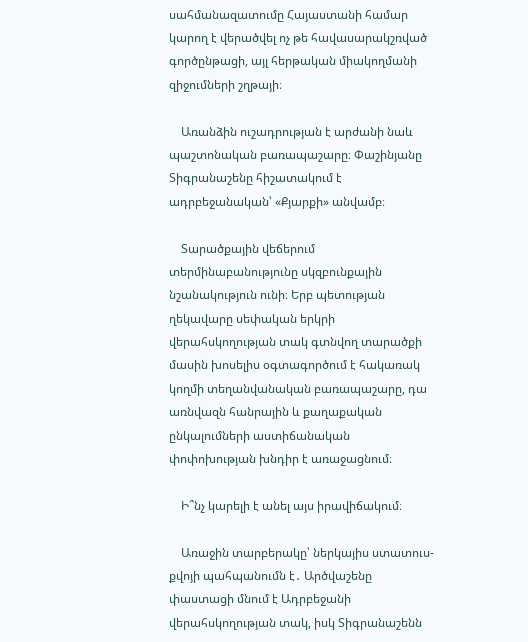սահմանազատումը Հայաստանի համար կարող է վերածվել ոչ թե հավասարակշռված գործընթացի, այլ հերթական միակողմանի զիջումների շղթայի։

    Առանձին ուշադրության է արժանի նաև պաշտոնական բառապաշարը։ Փաշինյանը Տիգրանաշենը հիշատակում է ադրբեջանական՝ «Քյարքի» անվամբ։

    Տարածքային վեճերում տերմինաբանությունը սկզբունքային նշանակություն ունի։ Երբ պետության ղեկավարը սեփական երկրի վերահսկողության տակ գտնվող տարածքի մասին խոսելիս օգտագործում է հակառակ կողմի տեղանվանական բառապաշարը, դա առնվազն հանրային և քաղաքական ընկալումների աստիճանական փոփոխության խնդիր է առաջացնում։

    Ի՞նչ կարելի է անել այս իրավիճակում։

    Առաջին տարբերակը՝ ներկայիս ստատուս-քվոյի պահպանումն է․ Արծվաշենը փաստացի մնում է Ադրբեջանի վերահսկողության տակ, իսկ Տիգրանաշենն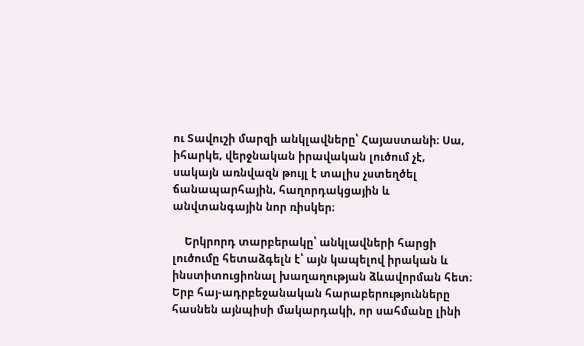ու Տավուշի մարզի անկլավները՝ Հայաստանի։ Սա, իհարկե, վերջնական իրավական լուծում չէ, սակայն առնվազն թույլ է տալիս չստեղծել ճանապարհային, հաղորդակցային և անվտանգային նոր ռիսկեր։

    Երկրորդ տարբերակը՝ անկլավների հարցի լուծումը հետաձգելն է՝ այն կապելով իրական և ինստիտուցիոնալ խաղաղության ձևավորման հետ։ Երբ հայ-ադրբեջանական հարաբերությունները հասնեն այնպիսի մակարդակի, որ սահմանը լինի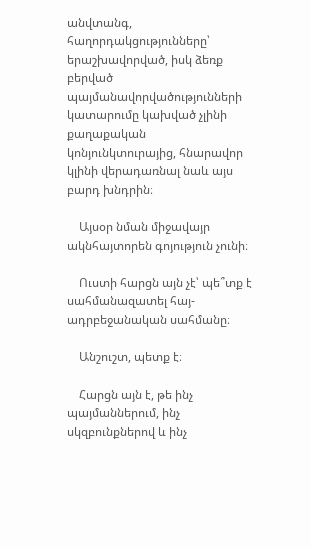անվտանգ, հաղորդակցությունները՝ երաշխավորված, իսկ ձեռք բերված պայմանավորվածությունների կատարումը կախված չլինի քաղաքական կոնյունկտուրայից, հնարավոր կլինի վերադառնալ նաև այս բարդ խնդրին։

    Այսօր նման միջավայր ակնհայտորեն գոյություն չունի։

    Ուստի հարցն այն չէ՝ պե՞տք է սահմանազատել հայ-ադրբեջանական սահմանը։

    Անշուշտ, պետք է։

    Հարցն այն է, թե ինչ պայմաններում, ինչ սկզբունքներով և ինչ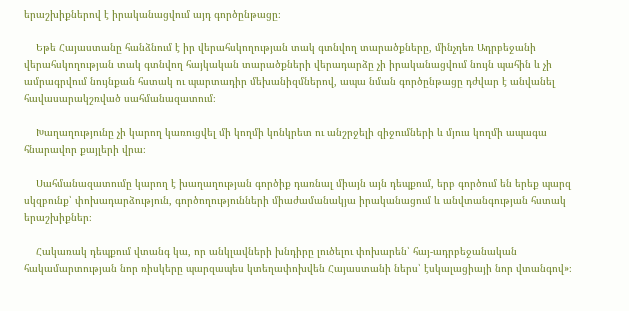երաշխիքներով է իրականացվում այդ գործընթացը։

    Եթե Հայաստանը հանձնում է իր վերահսկողության տակ գտնվող տարածքները, մինչդեռ Ադրբեջանի վերահսկողության տակ գտնվող հայկական տարածքների վերադարձը չի իրականացվում նույն պահին և չի ամրագրվում նույնքան հստակ ու պարտադիր մեխանիզմներով, ապա նման գործընթացը դժվար է անվանել հավասարակշռված սահմանազատում։

    Խաղաղությունը չի կարող կառուցվել մի կողմի կոնկրետ ու անշրջելի զիջումների և մյուս կողմի ապագա հնարավոր քայլերի վրա։

    Սահմանազատումը կարող է խաղաղության գործիք դառնալ միայն այն դեպքում, երբ գործում են երեք պարզ սկզբունք՝ փոխադարձություն, գործողությունների միաժամանակյա իրականացում և անվտանգության հստակ երաշխիքներ։

    Հակառակ դեպքում վտանգ կա, որ անկլավների խնդիրը լուծելու փոխարեն՝ հայ-ադրբեջանական հակամարտության նոր ռիսկերը պարզապես կտեղափոխվեն Հայաստանի ներս՝ էսկալացիայի նոր վտանգով»։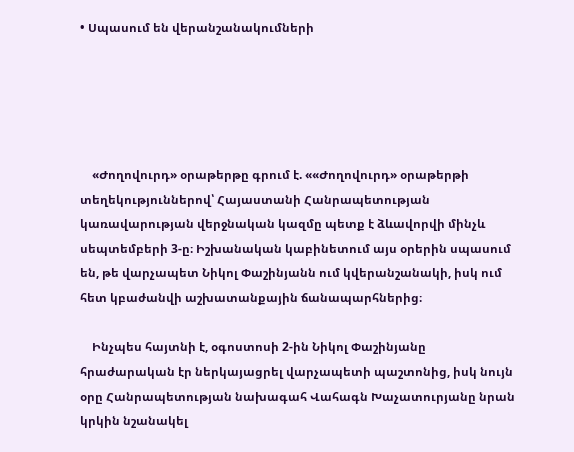• Սպասում են վերանշանակումների





    «Ժողովուրդ» օրաթերթը գրում է. ««Ժողովուրդ» օրաթերթի տեղեկություններով՝ Հայաստանի Հանրապետության կառավարության վերջնական կազմը պետք է ձևավորվի մինչև սեպտեմբերի 3-ը։ Իշխանական կաբինետում այս օրերին սպասում են, թե վարչապետ Նիկոլ Փաշինյանն ում կվերանշանակի, իսկ ում հետ կբաժանվի աշխատանքային ճանապարհներից։

    Ինչպես հայտնի է, օգոստոսի 2-ին Նիկոլ Փաշինյանը հրաժարական էր ներկայացրել վարչապետի պաշտոնից, իսկ նույն օրը Հանրապետության նախագահ Վահագն Խաչատուրյանը նրան կրկին նշանակել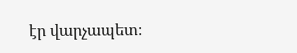էր վարչապետ։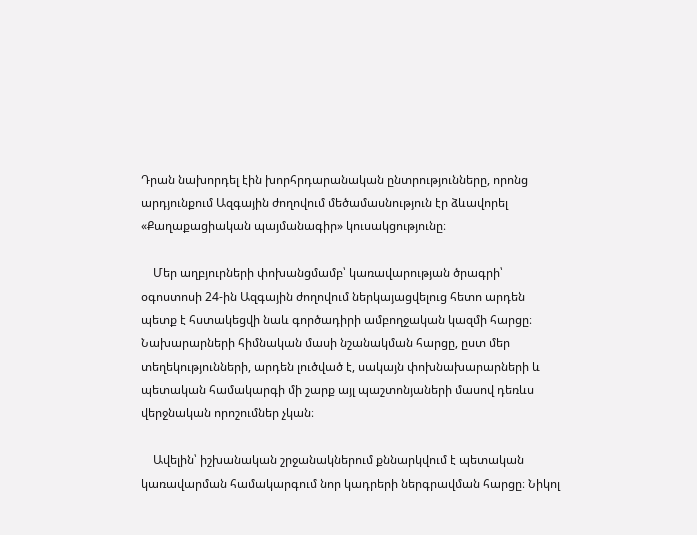Դրան նախորդել էին խորհրդարանական ընտրությունները, որոնց արդյունքում Ազգային ժողովում մեծամասնություն էր ձևավորել «Քաղաքացիական պայմանագիր» կուսակցությունը։

    Մեր աղբյուրների փոխանցմամբ՝ կառավարության ծրագրի՝ օգոստոսի 24-ին Ազգային ժողովում ներկայացվելուց հետո արդեն պետք է հստակեցվի նաև գործադիրի ամբողջական կազմի հարցը։ Նախարարների հիմնական մասի նշանակման հարցը, ըստ մեր տեղեկությունների, արդեն լուծված է, սակայն փոխնախարարների և պետական համակարգի մի շարք այլ պաշտոնյաների մասով դեռևս վերջնական որոշումներ չկան։

    Ավելին՝ իշխանական շրջանակներում քննարկվում է պետական կառավարման համակարգում նոր կադրերի ներգրավման հարցը։ Նիկոլ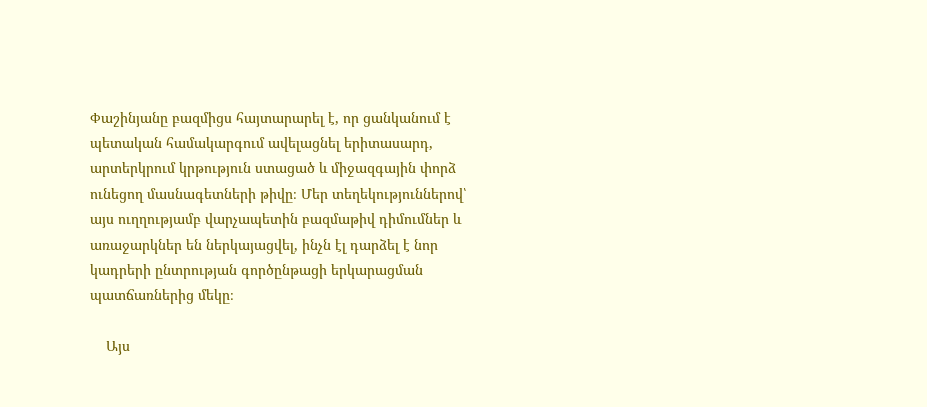Փաշինյանը բազմիցս հայտարարել է, որ ցանկանում է պետական համակարգում ավելացնել երիտասարդ, արտերկրում կրթություն ստացած և միջազգային փորձ ունեցող մասնագետների թիվը։ Մեր տեղեկություններով՝ այս ուղղությամբ վարչապետին բազմաթիվ դիմումներ և առաջարկներ են ներկայացվել, ինչն էլ դարձել է նոր կադրերի ընտրության գործընթացի երկարացման պատճառներից մեկը։

    Այս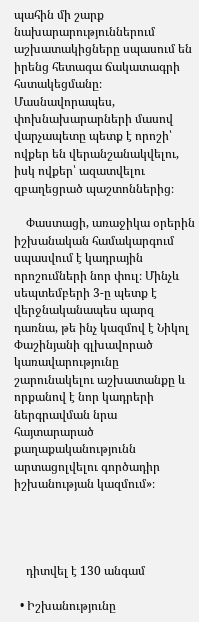պահին մի շարք նախարարություններում աշխատակիցները սպասում են իրենց հետագա ճակատագրի հստակեցմանը։ Մասնավորապես, փոխնախարարների մասով վարչապետը պետք է որոշի՝ ովքեր են վերանշանակվելու, իսկ ովքեր՝ ազատվելու զբաղեցրած պաշտոններից։

    Փաստացի, առաջիկա օրերին իշխանական համակարգում սպասվում է կադրային որոշումների նոր փուլ։ Մինչև սեպտեմբերի 3-ը պետք է վերջնականապես պարզ դառնա, թե ինչ կազմով է Նիկոլ Փաշինյանի գլխավորած կառավարությունը շարունակելու աշխատանքը և որքանով է նոր կադրերի ներգրավման նրա հայտարարած քաղաքականությունն արտացոլվելու գործադիր իշխանության կազմում»։




    դիտվել է 130 անգամ

  • Իշխանությունը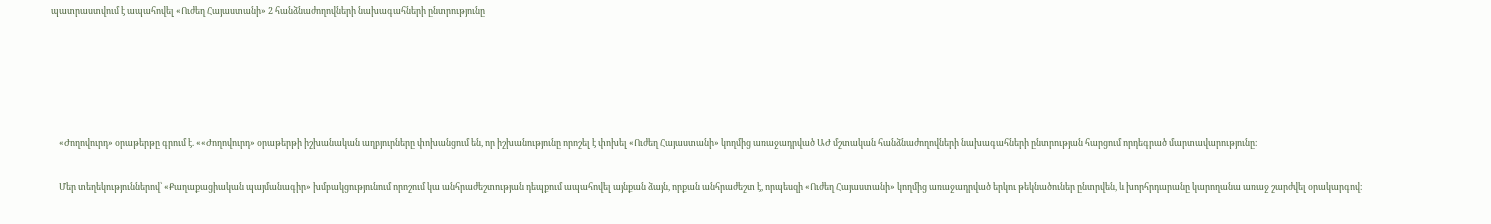պատրաստվում է ապահովել «Ուժեղ Հայաստանի» 2 հանձնաժողովների նախագահների ընտրությունը





    «Ժողովուրդ» օրաթերթը գրում է. ««Ժողովուրդ» օրաթերթի իշխանական աղբյուրները փոխանցում են, որ իշխանությունը որոշել է փոխել «Ուժեղ Հայաստանի» կողմից առաջադրված ԱԺ մշտական հանձնաժողովների նախագահների ընտրության հարցում որդեգրած մարտավարությունը։

    Մեր տեղեկություններով՝ «Քաղաքացիական պայմանագիր» խմբակցությունում որոշում կա անհրաժեշտության դեպքում ապահովել այնքան ձայն, որքան անհրաժեշտ է, որպեսզի «Ուժեղ Հայաստանի» կողմից առաջադրված երկու թեկնածուներ ընտրվեն, և խորհրդարանը կարողանա առաջ շարժվել օրակարգով։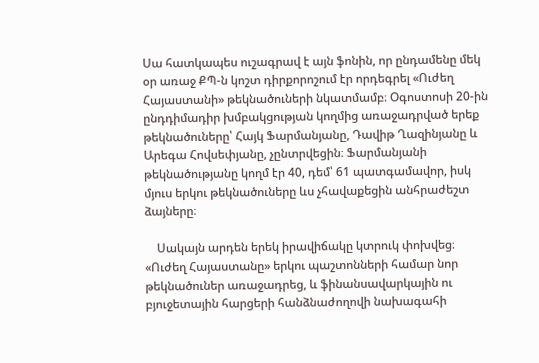Սա հատկապես ուշագրավ է այն ֆոնին, որ ընդամենը մեկ օր առաջ ՔՊ-ն կոշտ դիրքորոշում էր որդեգրել «Ուժեղ Հայաստանի» թեկնածուների նկատմամբ։ Օգոստոսի 20-ին ընդդիմադիր խմբակցության կողմից առաջադրված երեք թեկնածուները՝ Հայկ Ֆարմանյանը, Դավիթ Ղազինյանը և Արեգա Հովսեփյանը, չընտրվեցին։ Ֆարմանյանի թեկնածությանը կողմ էր 40, դեմ՝ 61 պատգամավոր, իսկ մյուս երկու թեկնածուները ևս չհավաքեցին անհրաժեշտ ձայները։

    Սակայն արդեն երեկ իրավիճակը կտրուկ փոխվեց։ «Ուժեղ Հայաստանը» երկու պաշտոնների համար նոր թեկնածուներ առաջադրեց, և ֆինանսավարկային ու բյուջետային հարցերի հանձնաժողովի նախագահի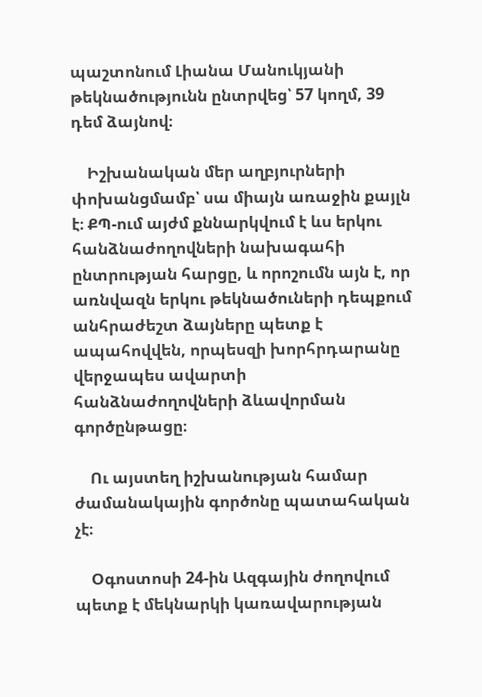պաշտոնում Լիանա Մանուկյանի թեկնածությունն ընտրվեց՝ 57 կողմ, 39 դեմ ձայնով։

    Իշխանական մեր աղբյուրների փոխանցմամբ՝ սա միայն առաջին քայլն է։ ՔՊ-ում այժմ քննարկվում է ևս երկու հանձնաժողովների նախագահի ընտրության հարցը, և որոշումն այն է, որ առնվազն երկու թեկնածուների դեպքում անհրաժեշտ ձայները պետք է ապահովվեն, որպեսզի խորհրդարանը վերջապես ավարտի հանձնաժողովների ձևավորման գործընթացը։

    Ու այստեղ իշխանության համար ժամանակային գործոնը պատահական չէ։

    Օգոստոսի 24-ին Ազգային ժողովում պետք է մեկնարկի կառավարության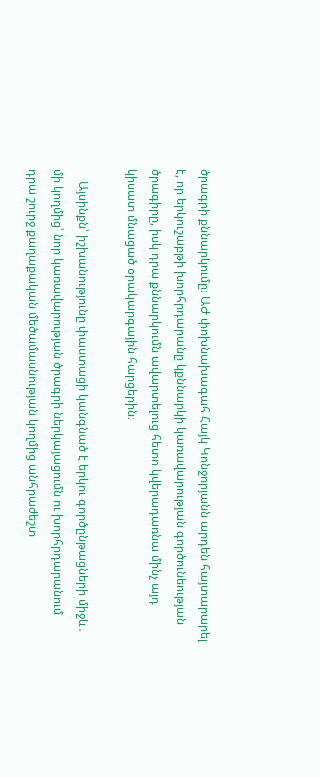ծրագրի քննարկումը։ ԱԺ փոխնախագահ Հայկ Կոնջորյանն արդեն հայտարարել է, որ երկուշաբթի խորհրդարանը կքննարկի կառավարության գործունեության ծրագիրը, իսկ դրա քննարկումն ավարտելուց հետո կվերադառնա մինչ այդ կիսատ մնացած օրակարգային հարցերին։

    Այսինքն՝ իշխանությունը փաստացի կանգնած է երկու գործընթացների միջև․ մի կողմից՝ նոր կառավարության ծրագրի ներկայացումն ու խորհրդարանում դրա շուրջ քաղաքական մեծամասնության կողմից անհրաժեշտ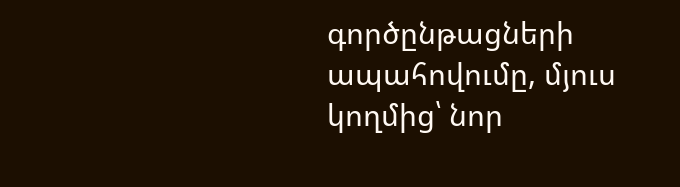գործընթացների ապահովումը, մյուս կողմից՝ նոր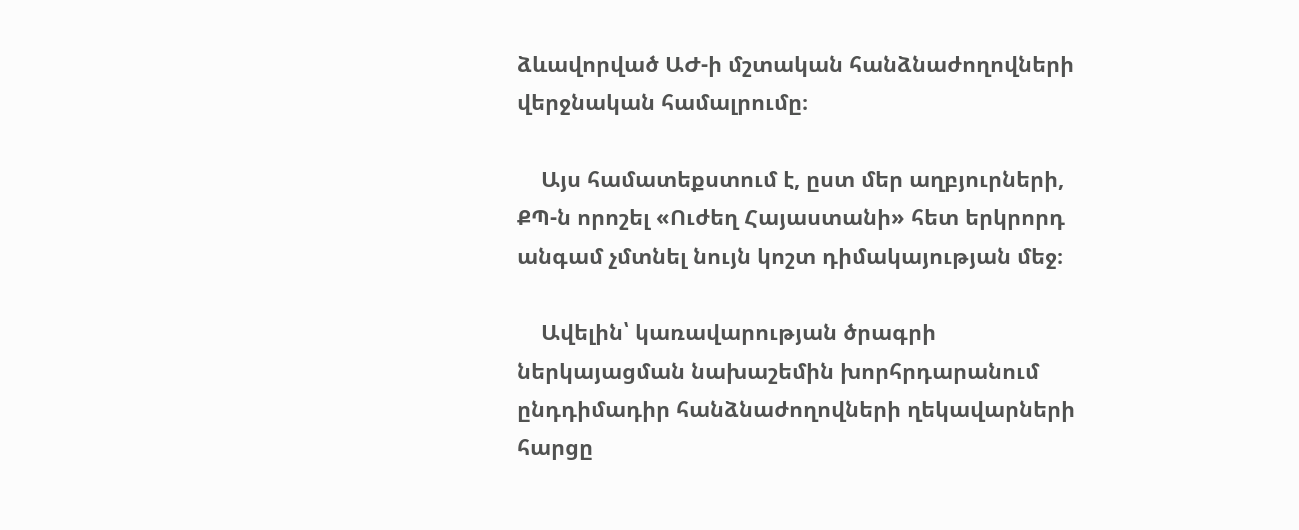ձևավորված ԱԺ-ի մշտական հանձնաժողովների վերջնական համալրումը։

    Այս համատեքստում է, ըստ մեր աղբյուրների, ՔՊ-ն որոշել «Ուժեղ Հայաստանի» հետ երկրորդ անգամ չմտնել նույն կոշտ դիմակայության մեջ։

    Ավելին՝ կառավարության ծրագրի ներկայացման նախաշեմին խորհրդարանում ընդդիմադիր հանձնաժողովների ղեկավարների հարցը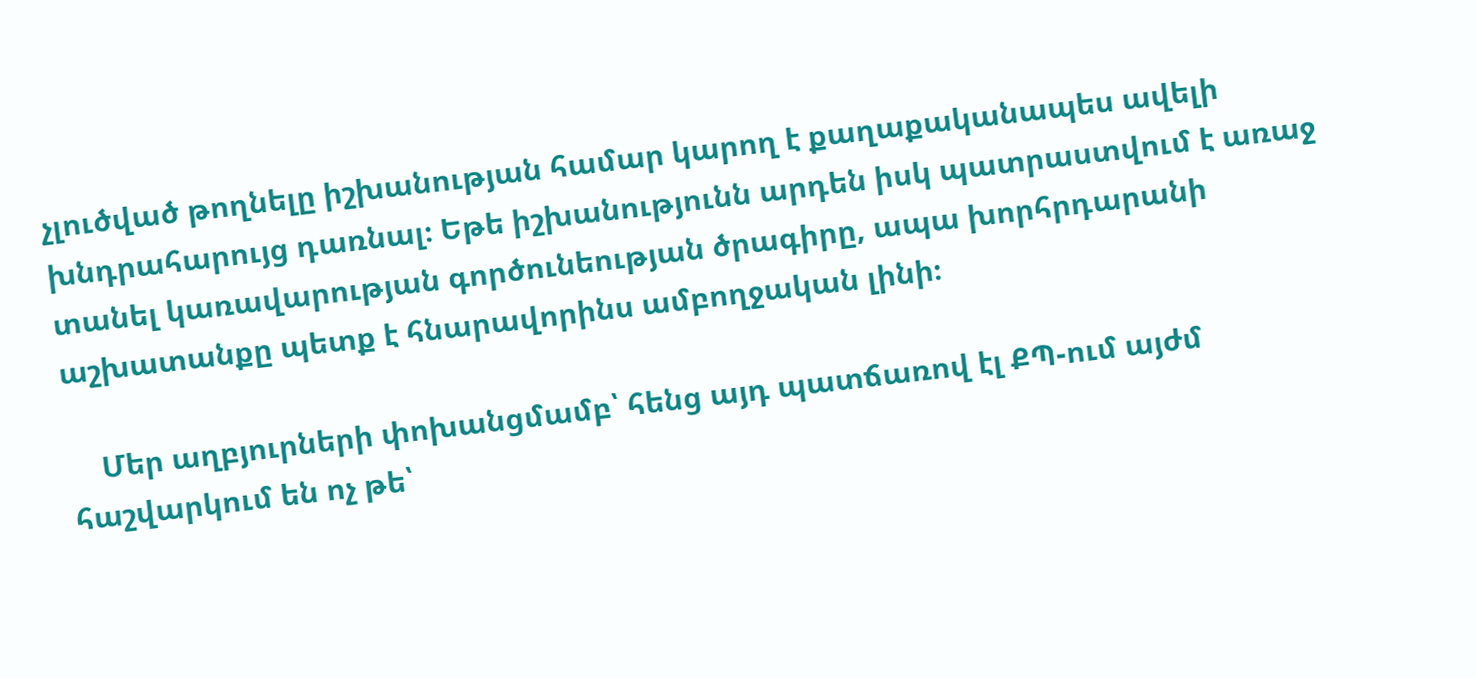չլուծված թողնելը իշխանության համար կարող է քաղաքականապես ավելի խնդրահարույց դառնալ։ Եթե իշխանությունն արդեն իսկ պատրաստվում է առաջ տանել կառավարության գործունեության ծրագիրը, ապա խորհրդարանի աշխատանքը պետք է հնարավորինս ամբողջական լինի։

    Մեր աղբյուրների փոխանցմամբ՝ հենց այդ պատճառով էլ ՔՊ-ում այժմ հաշվարկում են ոչ թե՝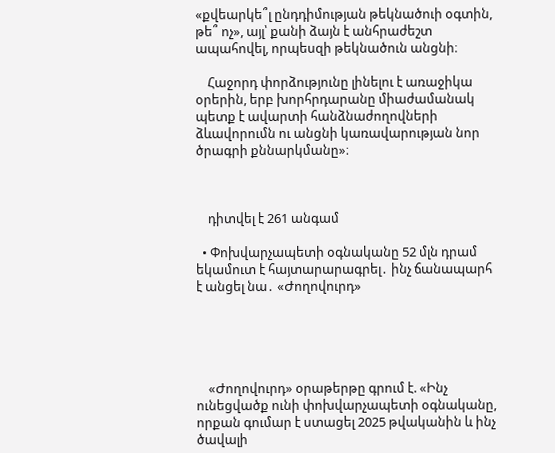«քվեարկե՞լ ընդդիմության թեկնածուի օգտին, թե՞ ոչ», այլ՝ քանի ձայն է անհրաժեշտ ապահովել, որպեսզի թեկնածուն անցնի։

    Հաջորդ փորձությունը լինելու է առաջիկա օրերին, երբ խորհրդարանը միաժամանակ պետք է ավարտի հանձնաժողովների ձևավորումն ու անցնի կառավարության նոր ծրագրի քննարկմանը»։



    դիտվել է 261 անգամ

  • Փոխվարչապետի օգնականը 52 մլն դրամ եկամուտ է հայտարարագրել․ ինչ ճանապարհ է անցել նա․ «Ժողովուրդ»





    «Ժողովուրդ» օրաթերթը գրում է. «Ինչ ունեցվածք ունի փոխվարչապետի օգնականը, որքան գումար է ստացել 2025 թվականին և ինչ ծավալի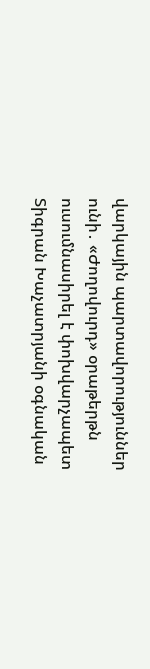վարկային պարտավորություններ ունի․ «Ժողովուրդ» օրաթերթն ուսումնասիրել է փոխվարչապետ Տիգրան Խաչատրյանի օգնական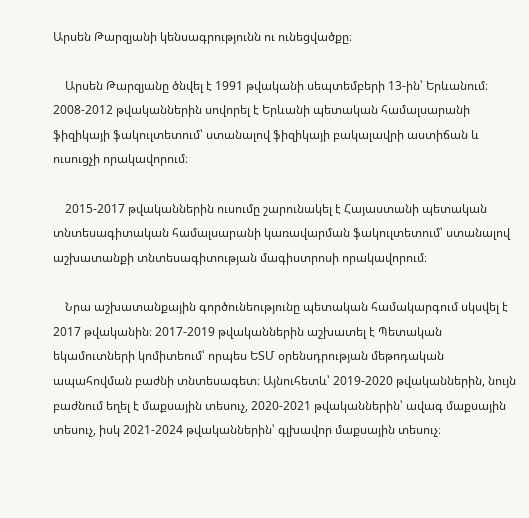Արսեն Թարզյանի կենսագրությունն ու ունեցվածքը։

    Արսեն Թարզյանը ծնվել է 1991 թվականի սեպտեմբերի 13-ին՝ Երևանում։ 2008-2012 թվականներին սովորել է Երևանի պետական համալսարանի ֆիզիկայի ֆակուլտետում՝ ստանալով ֆիզիկայի բակալավրի աստիճան և ուսուցչի որակավորում։

    2015-2017 թվականներին ուսումը շարունակել է Հայաստանի պետական տնտեսագիտական համալսարանի կառավարման ֆակուլտետում՝ ստանալով աշխատանքի տնտեսագիտության մագիստրոսի որակավորում։

    Նրա աշխատանքային գործունեությունը պետական համակարգում սկսվել է 2017 թվականին։ 2017-2019 թվականներին աշխատել է Պետական եկամուտների կոմիտեում՝ որպես ԵՏՄ օրենսդրության մեթոդական ապահովման բաժնի տնտեսագետ։ Այնուհետև՝ 2019-2020 թվականներին, նույն բաժնում եղել է մաքսային տեսուչ, 2020-2021 թվականներին՝ ավագ մաքսային տեսուչ, իսկ 2021-2024 թվականներին՝ գլխավոր մաքսային տեսուչ։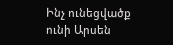Ինչ ունեցվածք ունի Արսեն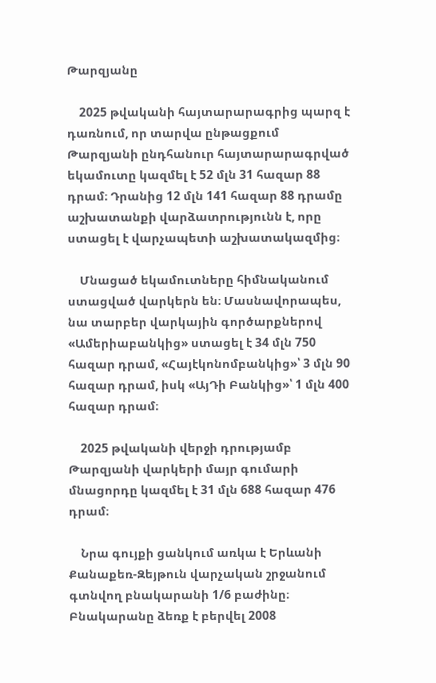Թարզյանը

    2025 թվականի հայտարարագրից պարզ է դառնում, որ տարվա ընթացքում Թարզյանի ընդհանուր հայտարարագրված եկամուտը կազմել է 52 մլն 31 հազար 88 դրամ։ Դրանից 12 մլն 141 հազար 88 դրամը աշխատանքի վարձատրությունն է, որը ստացել է վարչապետի աշխատակազմից։

    Մնացած եկամուտները հիմնականում ստացված վարկերն են։ Մասնավորապես, նա տարբեր վարկային գործարքներով «Ամերիաբանկից» ստացել է 34 մլն 750 հազար դրամ, «Հայէկոնոմբանկից»՝ 3 մլն 90 հազար դրամ, իսկ «ԱյԴի Բանկից»՝ 1 մլն 400 հազար դրամ։

    2025 թվականի վերջի դրությամբ Թարզյանի վարկերի մայր գումարի մնացորդը կազմել է 31 մլն 688 հազար 476 դրամ։

    Նրա գույքի ցանկում առկա է Երևանի Քանաքեռ-Զեյթուն վարչական շրջանում գտնվող բնակարանի 1/6 բաժինը։ Բնակարանը ձեռք է բերվել 2008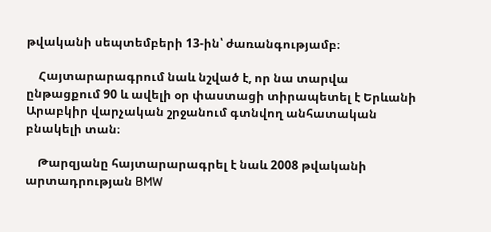թվականի սեպտեմբերի 13-ին՝ ժառանգությամբ։

    Հայտարարագրում նաև նշված է, որ նա տարվա ընթացքում 90 և ավելի օր փաստացի տիրապետել է Երևանի Արաբկիր վարչական շրջանում գտնվող անհատական բնակելի տան։

    Թարզյանը հայտարարագրել է նաև 2008 թվականի արտադրության BMW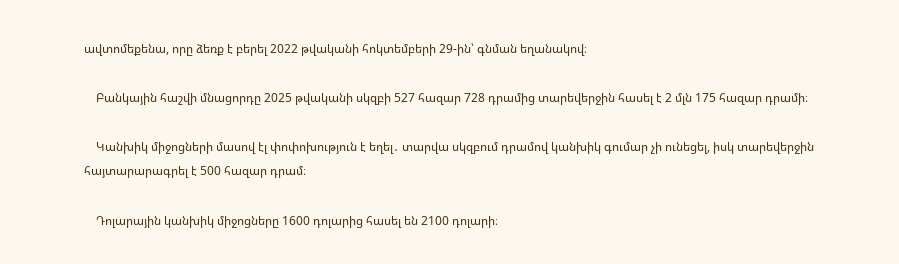ավտոմեքենա, որը ձեռք է բերել 2022 թվականի հոկտեմբերի 29-ին՝ գնման եղանակով։

    Բանկային հաշվի մնացորդը 2025 թվականի սկզբի 527 հազար 728 դրամից տարեվերջին հասել է 2 մլն 175 հազար դրամի։

    Կանխիկ միջոցների մասով էլ փոփոխություն է եղել․ տարվա սկզբում դրամով կանխիկ գումար չի ունեցել, իսկ տարեվերջին հայտարարագրել է 500 հազար դրամ։

    Դոլարային կանխիկ միջոցները 1600 դոլարից հասել են 2100 դոլարի։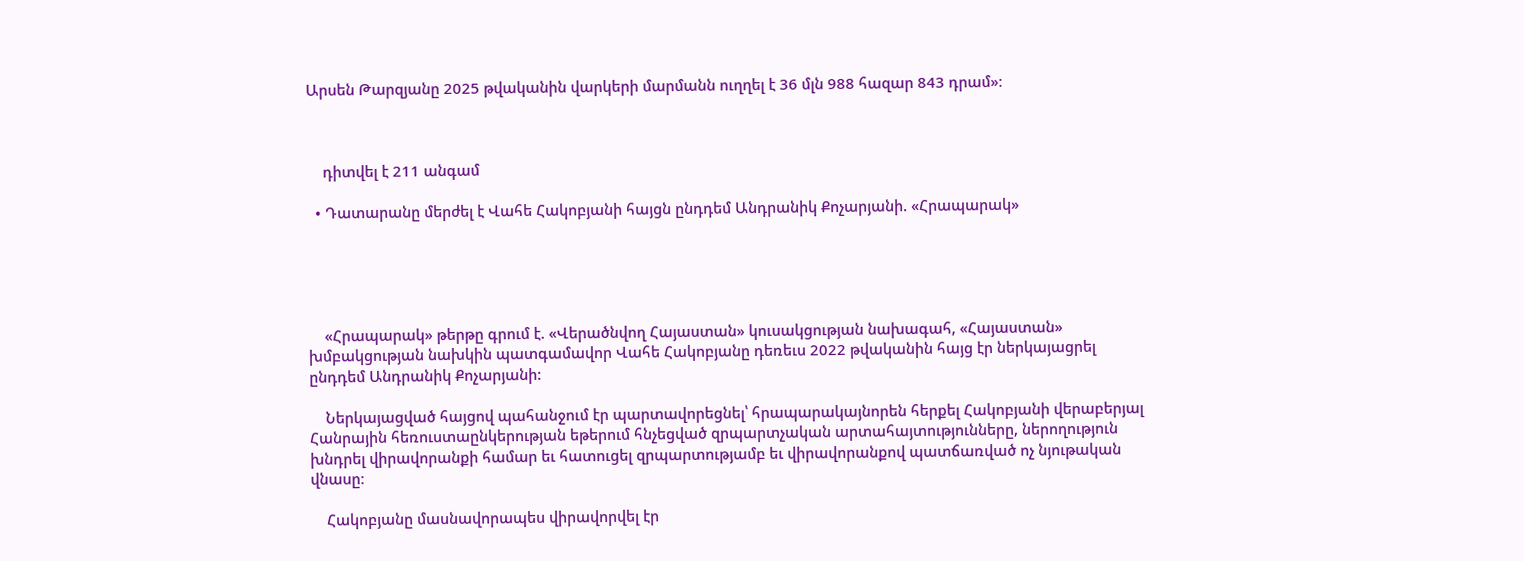Արսեն Թարզյանը 2025 թվականին վարկերի մարմանն ուղղել է 36 մլն 988 հազար 843 դրամ»։



    դիտվել է 211 անգամ

  • Դատարանը մերժել է Վահե Հակոբյանի հայցն ընդդեմ Անդրանիկ Քոչարյանի. «Հրապարակ»





    «Հրապարակ» թերթը գրում է. «Վերածնվող Հայաստան» կուսակցության նախագահ, «Հայաստան» խմբակցության նախկին պատգամավոր Վահե Հակոբյանը դեռեւս 2022 թվականին հայց էր ներկայացրել ընդդեմ Անդրանիկ Քոչարյանի:

    Ներկայացված հայցով պահանջում էր պարտավորեցնել՝ հրապարակայնորեն հերքել Հակոբյանի վերաբերյալ Հանրային հեռուստաընկերության եթերում հնչեցված զրպարտչական արտահայտությունները, ներողություն խնդրել վիրավորանքի համար եւ հատուցել զրպարտությամբ եւ վիրավորանքով պատճառված ոչ նյութական վնասը։

    Հակոբյանը մասնավորապես վիրավորվել էր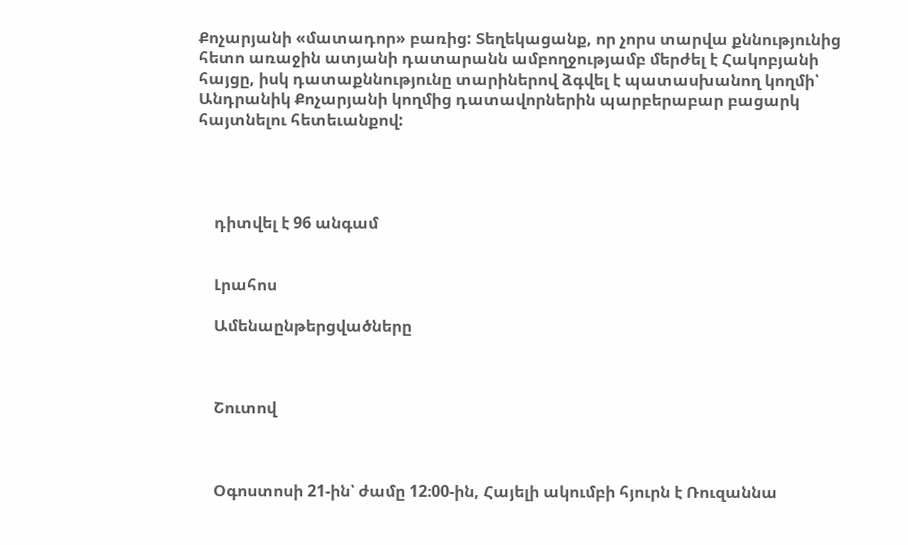Քոչարյանի «մատադոր» բառից: Տեղեկացանք, որ չորս տարվա քննությունից հետո առաջին ատյանի դատարանն ամբողջությամբ մերժել է Հակոբյանի հայցը, իսկ դատաքննությունը տարիներով ձգվել է պատասխանող կողմի՝ Անդրանիկ Քոչարյանի կողմից դատավորներին պարբերաբար բացարկ հայտնելու հետեւանքով:




    դիտվել է 96 անգամ


    Լրահոս

    Ամենաընթերցվածները



    Շուտով



    Օգոստոսի 21-ին՝ ժամը 12։00-ին, Հայելի ակումբի հյուրն է Ռուզաննա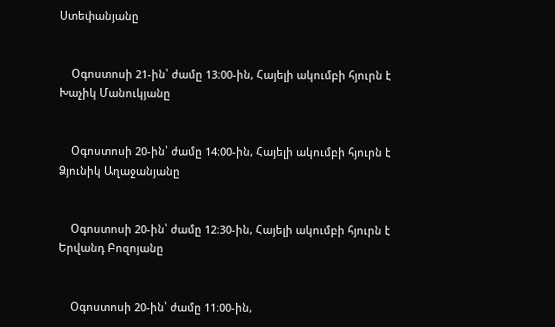Ստեփանյանը


    Օգոստոսի 21-ին՝ ժամը 13։00-ին, Հայելի ակումբի հյուրն է Խաչիկ Մանուկյանը


    Օգոստոսի 20-ին՝ ժամը 14։00-ին, Հայելի ակումբի հյուրն է Ձյունիկ Աղաջանյանը


    Օգոստոսի 20-ին՝ ժամը 12։30-ին, Հայելի ակումբի հյուրն է Երվանդ Բոզոյանը


    Օգոստոսի 20-ին՝ ժամը 11։00-ին,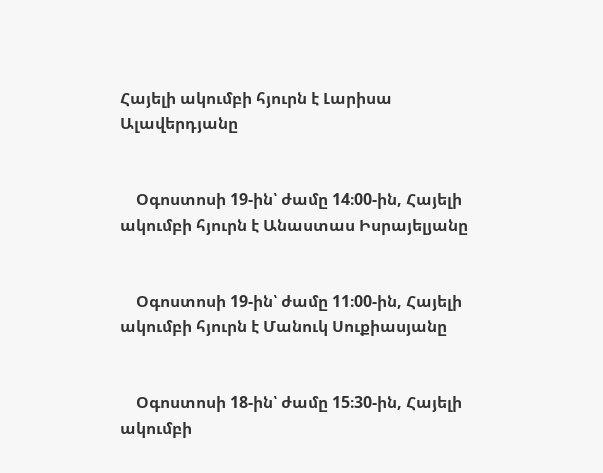Հայելի ակումբի հյուրն է Լարիսա Ալավերդյանը


    Օգոստոսի 19-ին՝ ժամը 14։00-ին, Հայելի ակումբի հյուրն է Անաստաս Իսրայելյանը


    Օգոստոսի 19-ին՝ ժամը 11։00-ին, Հայելի ակումբի հյուրն է Մանուկ Սուքիասյանը


    Օգոստոսի 18-ին՝ ժամը 15։30-ին, Հայելի ակումբի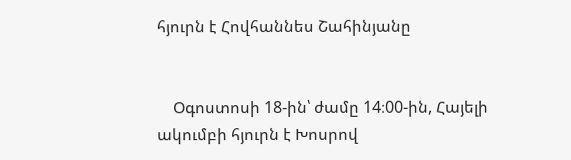հյուրն է Հովհաննես Շահինյանը


    Օգոստոսի 18-ին՝ ժամը 14։00-ին, Հայելի ակումբի հյուրն է Խոսրով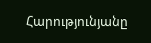Հարությունյանը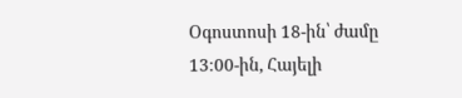Օգոստոսի 18-ին՝ ժամը 13։00-ին, Հայելի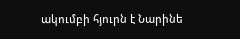ակումբի հյուրն է Նարինե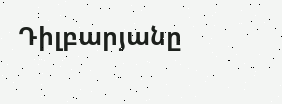Դիլբարյանը